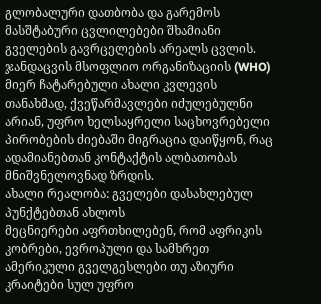გლობალური დათბობა და გარემოს მასშტაბური ცვლილებები შხამიანი გველების გავრცელების არეალს ცვლის. ჯანდაცვის მსოფლიო ორგანიზაციის (WHO) მიერ ჩატარებული ახალი კვლევის თანახმად, ქვეწარმავლები იძულებულნი არიან, უფრო ხელსაყრელი საცხოვრებელი პირობების ძიებაში მიგრაცია დაიწყონ, რაც ადამიანებთან კონტაქტის ალბათობას მნიშვნელოვნად ზრდის.
ახალი რეალობა: გველები დასახლებულ პუნქტებთან ახლოს
მეცნიერები აფრთხილებენ, რომ აფრიკის კობრები, ევროპული და სამხრეთ ამერიკული გველგესლები თუ აზიური კრაიტები სულ უფრო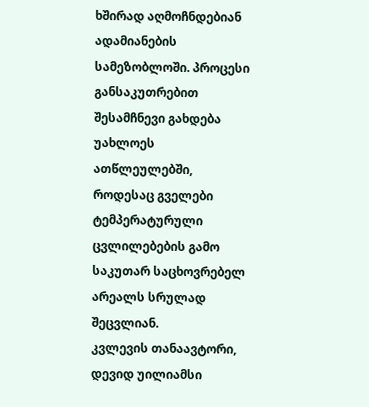ხშირად აღმოჩნდებიან ადამიანების სამეზობლოში. პროცესი განსაკუთრებით შესამჩნევი გახდება უახლოეს ათწლეულებში, როდესაც გველები ტემპერატურული ცვლილებების გამო საკუთარ საცხოვრებელ არეალს სრულად შეცვლიან.
კვლევის თანაავტორი, დევიდ უილიამსი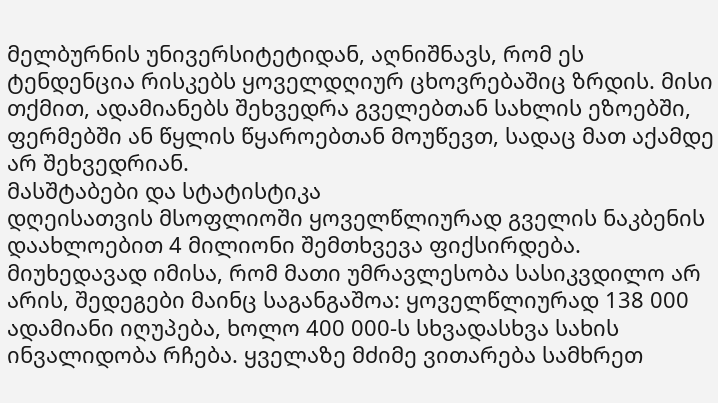მელბურნის უნივერსიტეტიდან, აღნიშნავს, რომ ეს ტენდენცია რისკებს ყოველდღიურ ცხოვრებაშიც ზრდის. მისი თქმით, ადამიანებს შეხვედრა გველებთან სახლის ეზოებში, ფერმებში ან წყლის წყაროებთან მოუწევთ, სადაც მათ აქამდე არ შეხვედრიან.
მასშტაბები და სტატისტიკა
დღეისათვის მსოფლიოში ყოველწლიურად გველის ნაკბენის დაახლოებით 4 მილიონი შემთხვევა ფიქსირდება. მიუხედავად იმისა, რომ მათი უმრავლესობა სასიკვდილო არ არის, შედეგები მაინც საგანგაშოა: ყოველწლიურად 138 000 ადამიანი იღუპება, ხოლო 400 000-ს სხვადასხვა სახის ინვალიდობა რჩება. ყველაზე მძიმე ვითარება სამხრეთ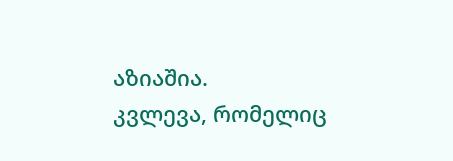აზიაშია.
კვლევა, რომელიც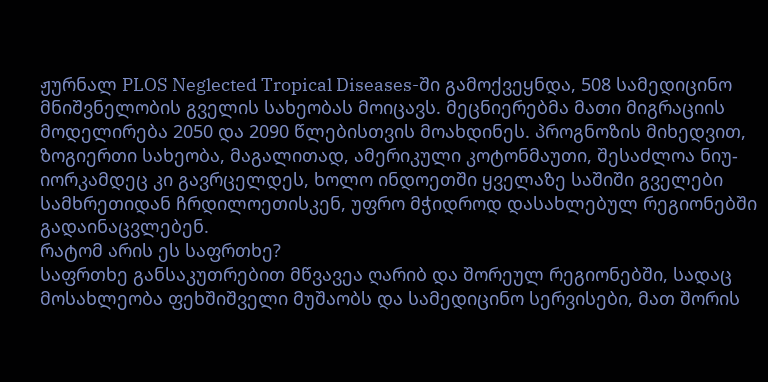ჟურნალ PLOS Neglected Tropical Diseases-ში გამოქვეყნდა, 508 სამედიცინო მნიშვნელობის გველის სახეობას მოიცავს. მეცნიერებმა მათი მიგრაციის მოდელირება 2050 და 2090 წლებისთვის მოახდინეს. პროგნოზის მიხედვით, ზოგიერთი სახეობა, მაგალითად, ამერიკული კოტონმაუთი, შესაძლოა ნიუ-იორკამდეც კი გავრცელდეს, ხოლო ინდოეთში ყველაზე საშიში გველები სამხრეთიდან ჩრდილოეთისკენ, უფრო მჭიდროდ დასახლებულ რეგიონებში გადაინაცვლებენ.
რატომ არის ეს საფრთხე?
საფრთხე განსაკუთრებით მწვავეა ღარიბ და შორეულ რეგიონებში, სადაც მოსახლეობა ფეხშიშველი მუშაობს და სამედიცინო სერვისები, მათ შორის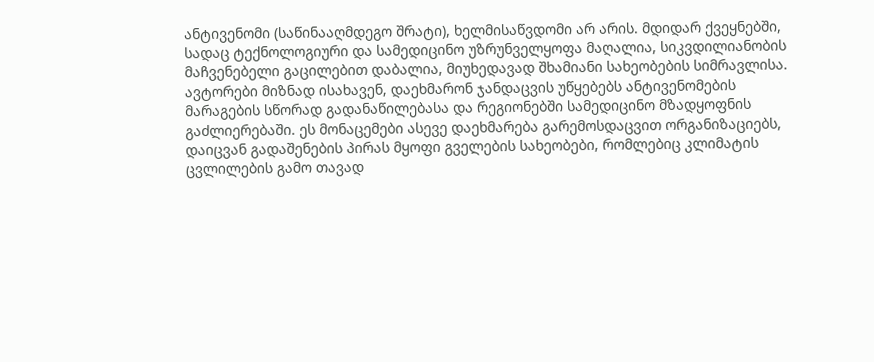ანტივენომი (საწინააღმდეგო შრატი), ხელმისაწვდომი არ არის. მდიდარ ქვეყნებში, სადაც ტექნოლოგიური და სამედიცინო უზრუნველყოფა მაღალია, სიკვდილიანობის მაჩვენებელი გაცილებით დაბალია, მიუხედავად შხამიანი სახეობების სიმრავლისა.
ავტორები მიზნად ისახავენ, დაეხმარონ ჯანდაცვის უწყებებს ანტივენომების მარაგების სწორად გადანაწილებასა და რეგიონებში სამედიცინო მზადყოფნის გაძლიერებაში. ეს მონაცემები ასევე დაეხმარება გარემოსდაცვით ორგანიზაციებს, დაიცვან გადაშენების პირას მყოფი გველების სახეობები, რომლებიც კლიმატის ცვლილების გამო თავად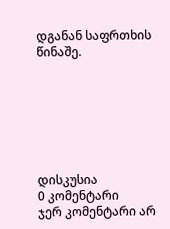დგანან საფრთხის წინაშე.







დისკუსია
0 კომენტარი
ჯერ კომენტარი არ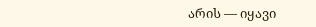არის — იყავი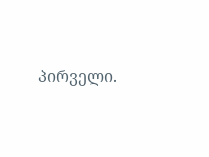პირველი.